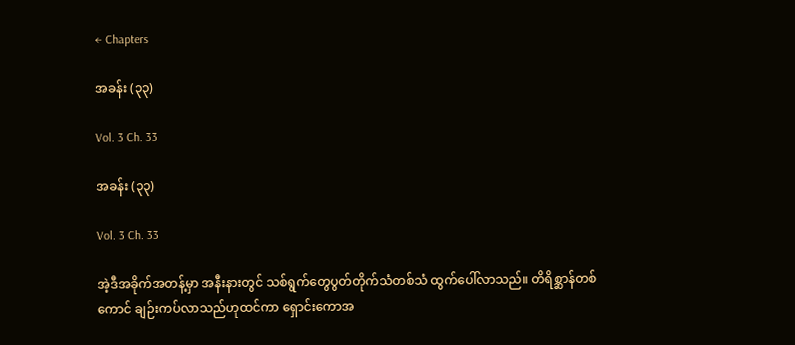← Chapters

အခန်း (၃၃)

Vol. 3 Ch. 33

အခန်း (၃၃)

Vol. 3 Ch. 33

အဲ့ဒီအခိုက်အတန့်မှာ အနီးနားတွင် သစ်ရွက်တွေပွတ်တိုက်သံတစ်သံ ထွက်ပေါ်လာသည်။ တိရိစ္ဆာန်တစ်ကောင် ချဉ်းကပ်လာသည်ဟုထင်ကာ ရှောင်းကောအ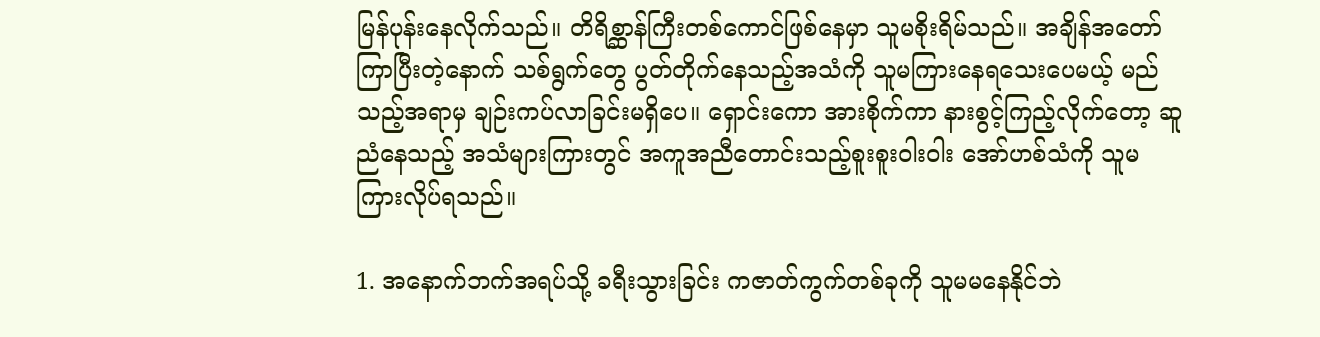မြန်ပုန်းနေလိုက်သည်။ တိရိစ္ဆာန်ကြီးတစ်ကောင်ဖြစ်နေမှာ သူမစိုးရိမ်သည်။ အချိန်အတော်ကြာပြီးတဲ့နောက် သစ်ရွက်တွေ ပွတ်တိုက်နေသည့်အသံကို သူမကြားနေရသေးပေမယ့် မည်သည့်အရာမှ ချဉ်းကပ်လာခြင်းမရှိပေ။ ရှောင်းကော အားစိုက်ကာ နားစွင့်ကြည့်လိုက်တော့ ဆူညံနေသည့် အသံများကြားတွင် အကူအညီတောင်းသည့်စူးစူးဝါးဝါး အော်ဟစ်သံကို သူမ ကြားလိုပ်ရသည်။

1. အနောက်ဘက်အရပ်သို့ ခရီးသွားခြင်း ကဇာတ်ကွက်တစ်ခုကို သူမမနေနိုင်ဘဲ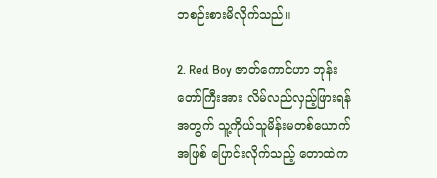ဘစဉ်းစားမိလိုက်သည်။

2. Red Boy ဇာတ်ကောင်ဟာ ဘုန်းတော်ကြီးအား လိမ်လည်လှည့်ဖြားရန်အတွက် သူ့ကိုယ်သူမိန်းမတစ်ယောက်အဖြစ် ပြောင်းလိုက်သည့် တောထဲက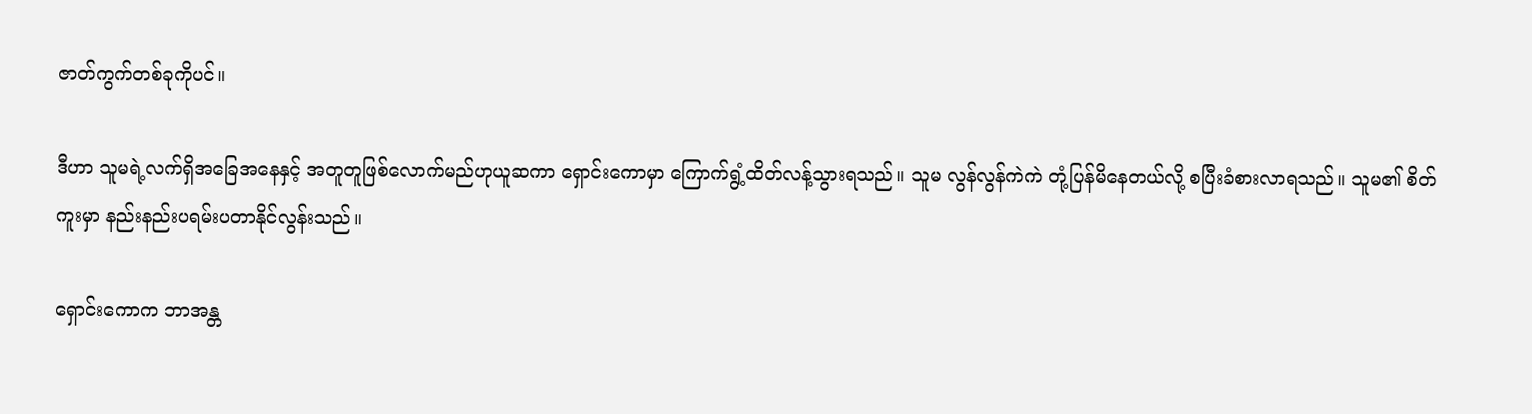ဇာတ်ကွက်တစ်ခုကိုပင်။

ဒီဟာ သူမရဲ့လက်ရှိအခြေအနေနှင့် အတူတူဖြစ်လောက်မည်ဟုယူဆကာ ရှောင်းကောမှာ ကြောက်ရွံ့ထိတ်လန့်သွားရသည်။ သူမ လွန်လွန်ကဲကဲ တုံ့ပြန်မိနေတယ်လို့ စပြီးခံစားလာရသည်။ သူမ၏ စိတ်ကူးမှာ နည်းနည်းပရမ်းပတာနိုင်လွန်းသည်။

ရှောင်းကောက ဘာအန္တ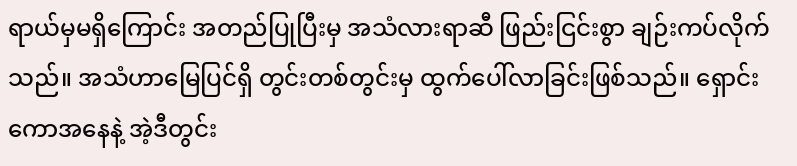ရာယ်မှမရှိကြောင်း အတည်ပြုပြီးမှ အသံလားရာဆီ ဖြည်းငြင်းစွာ ချဉ်းကပ်လိုက်သည်။ အသံဟာမြေပြင်ရှိ တွင်းတစ်တွင်းမှ ထွက်ပေါ်လာခြင်းဖြစ်သည်။ ရှောင်းကောအနေနဲ့ အဲ့ဒီတွင်း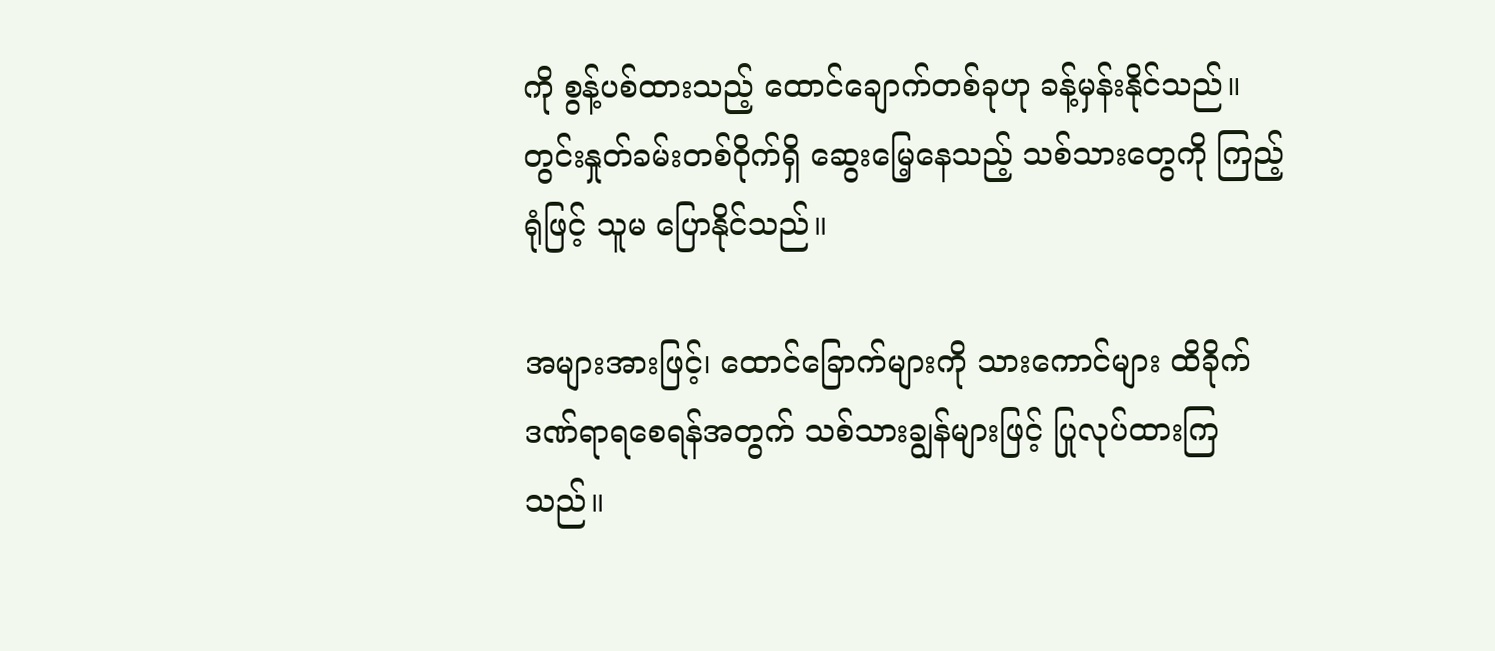ကို စွန့်ပစ်ထားသည့် ထောင်ချောက်တစ်ခုဟု ခန့်မှန်းနိုင်သည်။ တွင်းနှုတ်ခမ်းတစ်ဝိုက်ရှိ ဆွေးမြေ့နေသည့် သစ်သားတွေကို ကြည့်ရုံဖြင့် သူမ ပြောနိုင်သည်။

အများအားဖြင့်၊ ထောင်ခြောက်များကို သားကောင်များ ထိခိုက်ဒဏ်ရာရစေရန်အတွက် သစ်သားချွန်များဖြင့် ပြုလုပ်ထားကြသည်။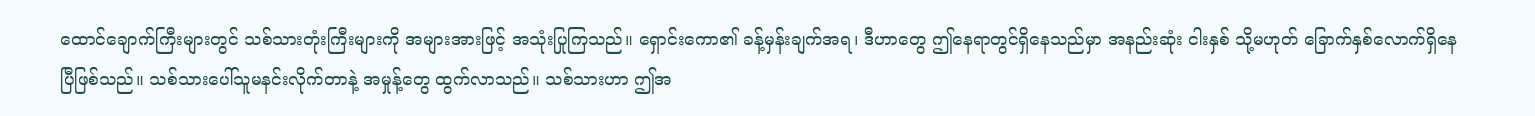ထောင်ချောက်ကြီးများတွင် သစ်သားတုံးကြီးများကို အများအားဖြင့် အသုံးပြုကြသည်။ ရှောင်းကော၏ ခန့်မှန်းချက်အရ၊ ဒီဟာတွေ ဤနေရာတွင်ရှိနေသည်မှာ အနည်းဆုံး ငါးနှစ် သို့မဟုတ် ခြောက်နှစ်လောက်ရှိနေပြီဖြစ်သည်။ သစ်သားပေါ်သူမနင်းလိုက်တာနဲ့ အမှုန့်တွေ ထွက်လာသည်။ သစ်သားဟာ ဤအ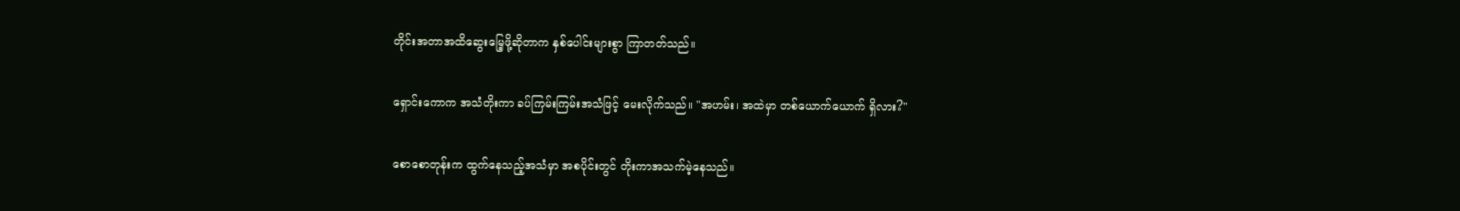တိုင်းအတာအထိဆွေးမြေ့ဖို့ဆိုတာက နှစ်ပေါင်းများစွာ ကြာတတ်သည်။

ရှောင်းကောက အသံတိုးကာ ခပ်ကြမ်းကြမ်းအသံဖြင့် မေးလိုက်သည်။ "အဟမ်း၊ အထဲမှာ တစ်ယောက်ယောက် ရှိလား?"

စောစောတုန်းက ထွက်နေသည့်အသံမှာ အစပိုင်းတွင် တိုးကာအသက်မဲ့နေသည်။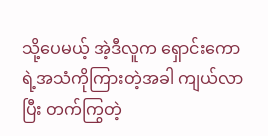သို့ပေမယ့် အဲ့ဒီလူက ရှောင်းကောရဲ့အသံကိုကြားတဲ့အခါ ကျယ်လာပြီး တက်ကြွတဲ့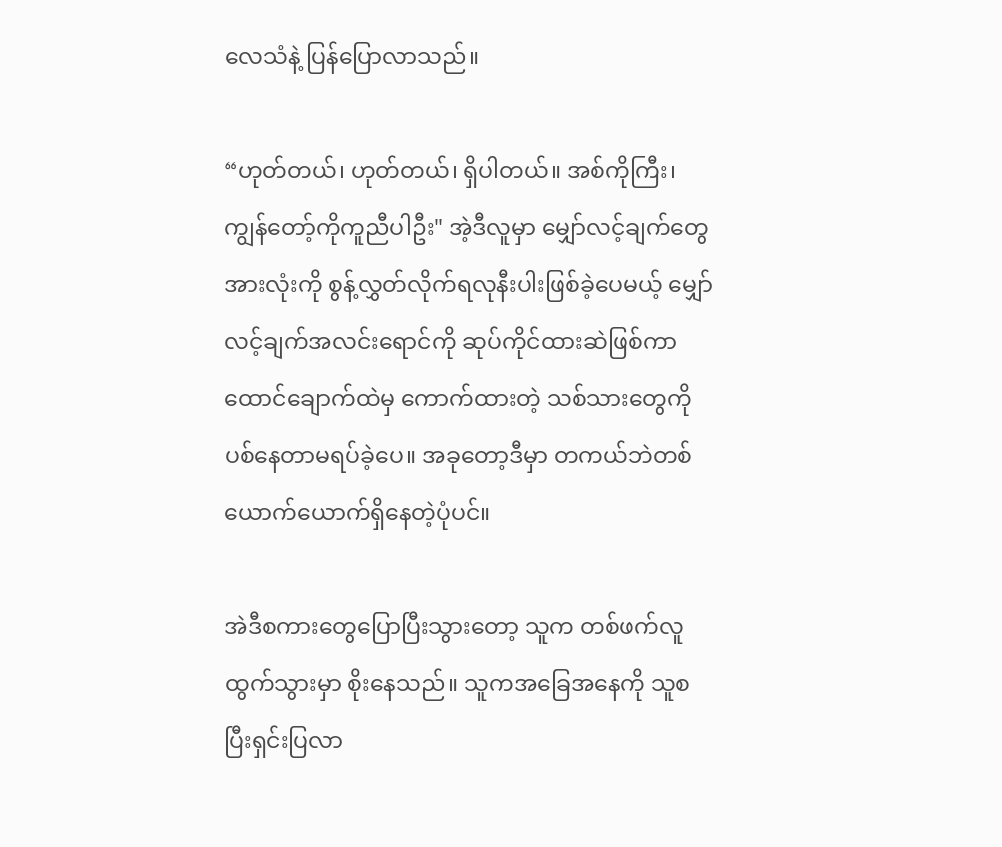လေသံနဲ့ ပြန်ပြောလာသည်။

“ဟုတ်တယ်၊ ဟုတ်တယ်၊ ရှိပါတယ်။ အစ်ကိုကြီး၊ ကျွန်တော့်ကိုကူညီပါဦး" အဲ့ဒီလူမှာ မျှော်လင့်ချက်တွေအားလုံးကို စွန့်လွှတ်လိုက်ရလုနီးပါးဖြစ်ခဲ့ပေမယ့် မျှော်လင့်ချက်အလင်းရောင်ကို ဆုပ်ကိုင်ထားဆဲဖြစ်ကာ ထောင်ချောက်ထဲမှ ကောက်ထားတဲ့ သစ်သားတွေကို ပစ်နေတာမရပ်ခဲ့ပေ။ အခုတော့ဒီမှာ တကယ်ဘဲတစ်ယောက်ယောက်ရှိနေတဲ့ပုံပင်။

အဲဒီစကားတွေပြောပြီးသွားတော့ သူက တစ်ဖက်လူထွက်သွားမှာ စိုးနေသည်။ သူကအခြေအနေကို သူစပြီးရှင်းပြလာ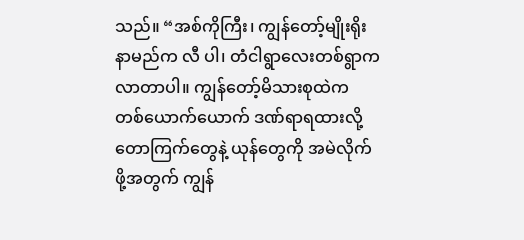သည်။ “အစ်ကိုကြီး၊ ကျွန်တော့်မျိုးရိုးနာမည်က လီ ပါ၊ တံငါရွာလေးတစ်ရွာကလာတာပါ။ ကျွန်တော့်မိသားစုထဲက တစ်ယောက်ယောက် ဒဏ်ရာရထားလို့ တောကြက်တွေနဲ့ ယုန်တွေကို အမဲလိုက်ဖို့အတွက် ကျွန်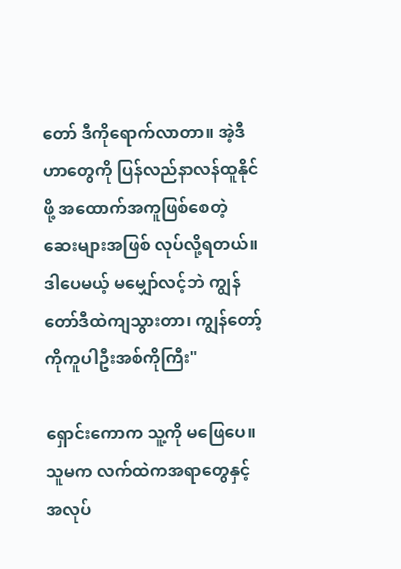တော် ဒီကိုရောက်လာတာ။ အဲ့ဒီဟာတွေကို ပြန်လည်နာလန်ထူနိုင်ဖို့ အထောက်အကူဖြစ်စေတဲ့ ဆေးများအဖြစ် လုပ်လို့ရတယ်။ဒါပေမယ့် မမျှော်လင့်ဘဲ ကျွန်တော်ဒီထဲကျသွားတာ၊ ကျွန်တော့်ကိုကူပါဦးအစ်ကိုကြီး"

ရှောင်းကောက သူ့ကို မဖြေပေ။ သူမက လက်ထဲကအရာတွေနှင့် အလုပ်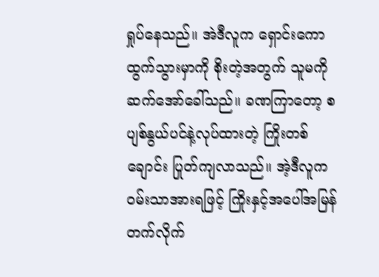ရှုပ်နေသည်။ အဲဒီလူက ရှောင်းကော ထွက်သွားမှာကို စိုးတဲ့အတွက် သူမကို ဆက်အော်ခေါ်သည်။ ခဏကြာတော့ စပျစ်နွယ်ပင်နဲ့လုပ်ထားတဲ့ ကြိုးတစ်ချောင်း ပြုတ်ကျလာသည်။ အဲ့ဒီလူက ဝမ်းသာအားရဖြင့် ကြိုးနှင့်အပေါ်အမြန်တက်လိုက်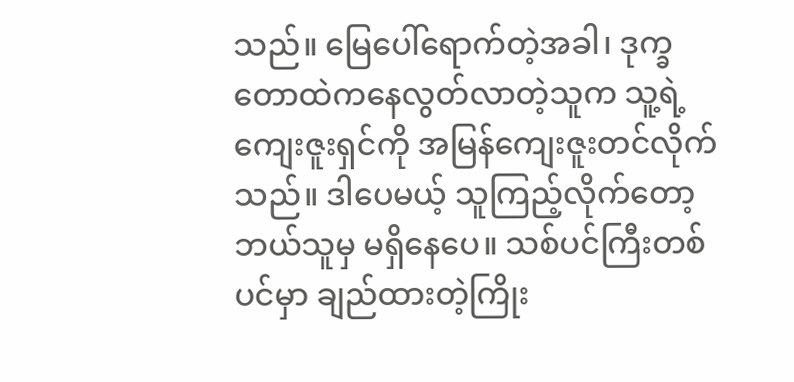သည်။ မြေပေါ်ရောက်တဲ့အခါ၊ ဒုက္ခတောထဲကနေလွတ်လာတဲ့သူက သူ့ရဲ့ကျေးဇူးရှင်ကို အမြန်ကျေးဇူးတင်လိုက်သည်။ ဒါပေမယ့် သူကြည့်လိုက်တော့ ဘယ်သူမှ မရှိနေပေ။ သစ်ပင်ကြီးတစ်ပင်မှာ ချည်ထားတဲ့ကြိုး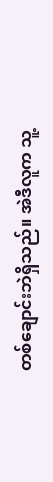တစ်ချောင်းဘဲရှိသည်။ အဲဒီလူက သူ့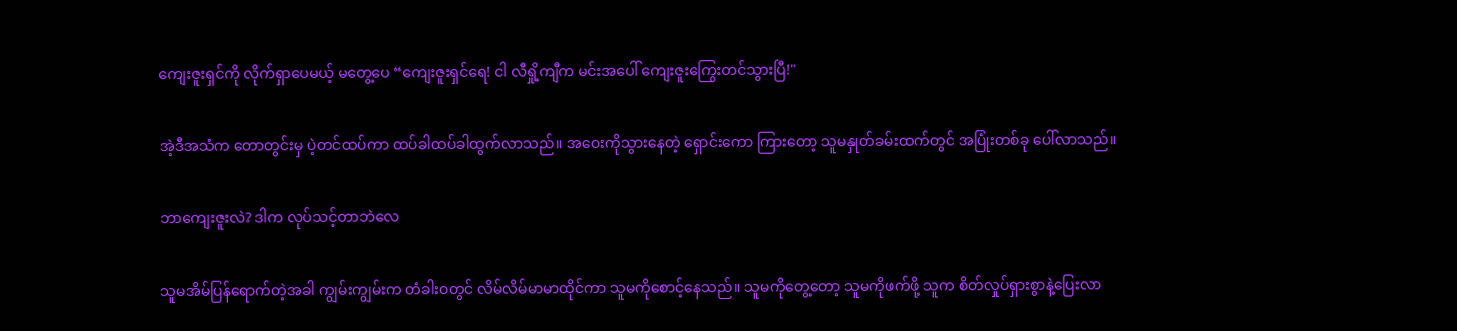ကျေးဇူးရှင်ကို လိုက်ရှာပေမယ့် မတွေ့ပေ “ကျေးဇူးရှင်ရေ! ငါ လီရှို့ကျီက မင်းအပေါ် ကျေးဇူးကြွေးတင်သွားပြီ!"

အဲ့ဒီအသံက တောတွင်းမှ ပဲ့တင်ထပ်ကာ ထပ်ခါထပ်ခါထွက်လာသည်။ အဝေးကိုသွားနေတဲ့ ရှောင်းကော ကြားတော့ သူမနှုတ်ခမ်းထက်တွင် အပြုံးတစ်ခု ပေါ်လာသည်။

ဘာကျေးဇူးလဲ? ဒါက လုပ်သင့်တာဘဲလေ

သူမအိမ်ပြန်ရောက်တဲ့အခါ ကျွမ်းကျွမ်းက တံခါးဝတွင် လိမ်လိမ်မာမာထိုင်ကာ သူမကိုစောင့်နေသည်။ သူမကိုတွေ့တော့ သူမကိုဖက်ဖို့ သူက စိတ်လှုပ်ရှားစွာနဲ့ပြေးလာ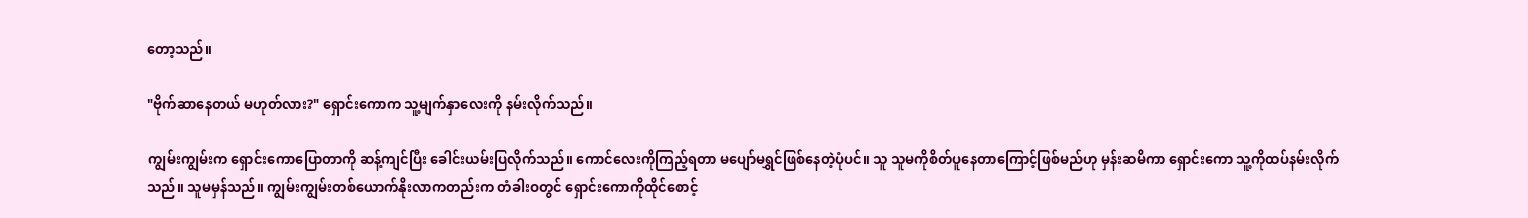တော့သည်။

"ဗိုက်ဆာနေတယ် မဟုတ်လား?" ရှောင်းကောက သူ့မျက်နှာလေးကို နမ်းလိုက်သည်။

ကျွမ်းကျွမ်းက ရှောင်းကောပြောတာကို ဆန့်ကျင်ပြီး ခေါင်းယမ်းပြလိုက်သည်။ ကောင်လေးကိုကြည့်ရတာ မပျော်မရွှင်ဖြစ်နေတဲ့ပုံပင်။ သူ သူမကိုစိတ်ပူနေတာကြောင့်ဖြစ်မည်ဟု မှန်းဆမိကာ ရှောင်းကော သူ့ကိုထပ်နမ်းလိုက်သည်။ သူမမှန်သည်။ ကျွမ်းကျွမ်းတစ်ယောက်နိုးလာကတည်းက တံခါးဝတွင် ရှောင်းကောကိုထိုင်စောင့်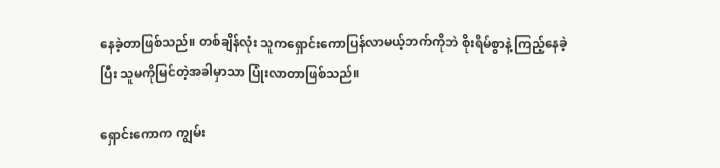နေခဲ့တာဖြစ်သည်။ တစ်ချိန်လုံး သူကရှောင်းကောပြန်လာမယ့်ဘက်ကိုဘဲ စိုးရိမ်စွာနဲ့ ကြည့်နေခဲ့ပြီး သူမကိုမြင်တဲ့အခါမှာသာ ပြုံးလာတာဖြစ်သည်။

ရှောင်းကောက ကျွမ်း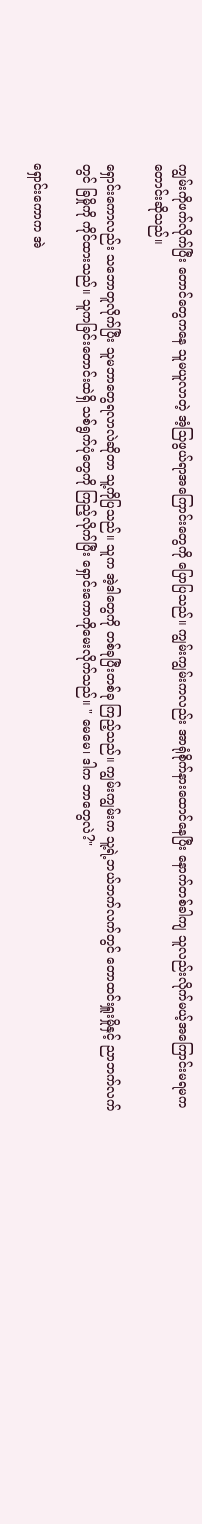ကျွမ်းကိုဖက်လိုက်ပြီး တောင်တွေကနေ သူမယူလာတဲ့ အံ့သြဖွယ်ရာအကြောင်းတွေကို ပြောပြသည်။ ကျွမ်းကျွမ်းကလည်း အာရုံစိုက်နားထောင်နေပြီး နောက်တစ်ခါကျ သူလည်းလိုက်မယ့်အကြောင်းမရမကတောင်းဆိုသည်။

ရှောင်းကောလည်း သဘောတူလိုက်ပြီး သူမဘာတွေရလာလဲဆိုတာ သူ့ကိုပြသည်။ သူက အဲ့ဒါတွေကို တစ်ခုပြီးတစ်ခု ကြည့်သည်။ ကျွမ်းကျွမ်းက သူ့ရဲ့ဘယ်ဘက်လက်တွင် တောထင်းရှူးမှိုနှင့် ညာဘက်လက်တွင် ခြမှိုကို ကိုင်ထားသည်။ သူကခြင်းတောင်းထဲရှိ သစ်ရွက်ပုံတွေကို ကြည့်လိုက်ပြီး ရှောင်းကောကိုမေးလိုက်သည်။ " မေမေ၊ ဒါက ဘာတွေလဲ?"

ရှောင်းကောက အဲ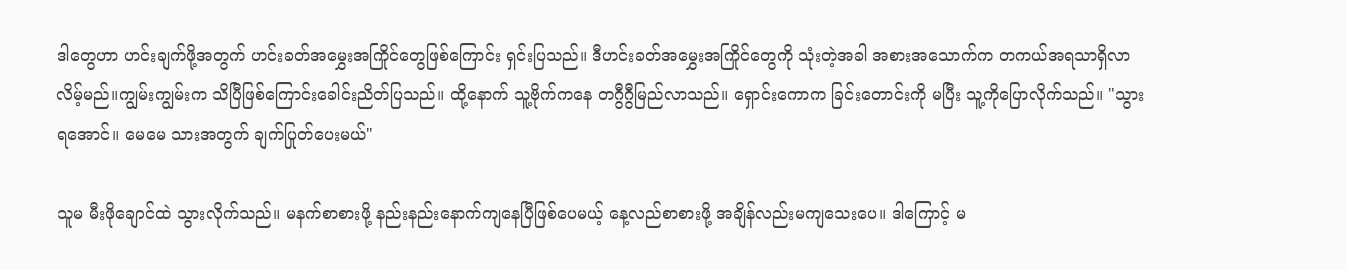ဒါတွေဟာ ဟင်းချက်ဖို့အတွက် ဟင်းခတ်အမွှေးအကြိုင်တွေဖြစ်ကြောင်း ရှင်းပြသည်။ ဒီဟင်းခတ်အမွှေးအကြိုင်တွေကို သုံးတဲ့အခါ အစားအသောက်က တကယ်အရသာရှိလာလိမ့်မည်။ကျွမ်းကျွမ်းက သိပြီဖြစ်ကြောင်းခေါင်းညိတ်ပြသည်။ ထို့နောက် သူ့ဗိုက်ကနေ တဂွီဂွီမြည်လာသည်။ ရှောင်းကောက ခြင်းတောင်းကို မပြီး သူ့ကိုပြောလိုက်သည်။ "သွားရအောင်။ မေမေ သားအတွက် ချက်ပြုတ်ပေးမယ်"

သူမ မီးဖိုချောင်ထဲ သွားလိုက်သည်။ မနက်စာစားဖို့ နည်းနည်းနောက်ကျနေပြီဖြစ်ပေမယ့် နေ့လည်စာစားဖို့ အချိန်လည်းမကျသေးပေ။ ဒါကြောင့် မ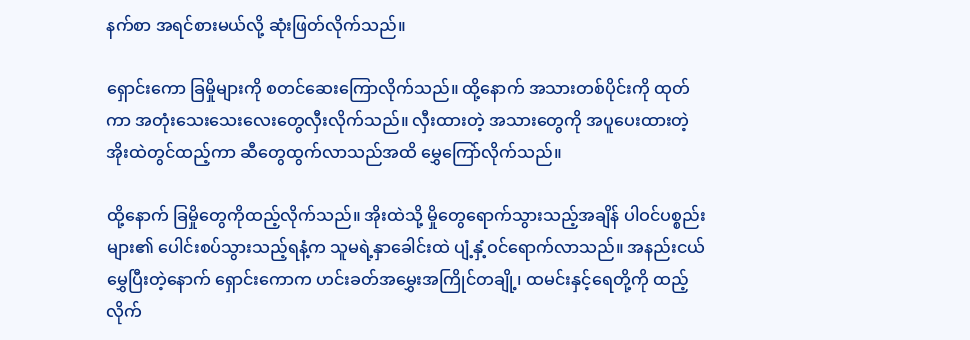နက်စာ အရင်စားမယ်လို့ ဆုံးဖြတ်လိုက်သည်။

ရှောင်းကော ခြမှိုများကို စတင်ဆေးကြောလိုက်သည်။ ထို့နောက် အသားတစ်ပိုင်းကို ထုတ်ကာ အတုံးသေးသေးလေးတွေလှီးလိုက်သည်။ လှီးထားတဲ့ အသားတွေကို အပူပေးထားတဲ့ အိုးထဲတွင်ထည့်ကာ ဆီတွေထွက်လာသည်အထိ မွှေကြော်လိုက်သည်။

ထို့နောက် ခြမှိုတွေကိုထည့်လိုက်သည်။ အိုးထဲသို့ မှိုတွေရောက်သွားသည့်အချိန် ပါဝင်ပစ္စည်းများ၏ ပေါင်းစပ်သွားသည့်ရနံ့က သူမရဲ့နှာခေါင်းထဲ ပျံ့နှံ့ဝင်ရောက်လာသည်။ အနည်းငယ် မွှေပြီးတဲ့နောက် ရှောင်းကောက ဟင်းခတ်အမွှေးအကြိုင်တချို့၊ ထမင်းနှင့်ရေတို့ကို ထည့်လိုက်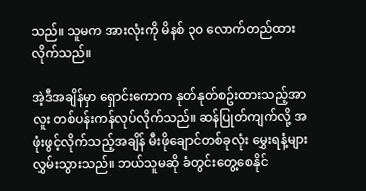သည်။ သူမက အားလုံးကို မိနစ် ၃၀ လောက်တည်ထားလိုက်သည်။

အဲ့ဒီအချိန်မှာ ရှောင်းကောက နုတ်နုတ်စဥ်းထားသည့်အာလူး‌ တစ်ပန်းကန်လုပ်လိုက်သည်။ ဆန်ပြုတ်ကျက်လို့ အဖုံးဖွင့်လိုက်သည့်အချိန် မီးဖိုချောင်တစ်ခုလုံး မွှေးရနံ့များ လွှမ်းသွားသည်။ ဘယ်သူမဆို ခံတွင်းတွေ့စေနိုင်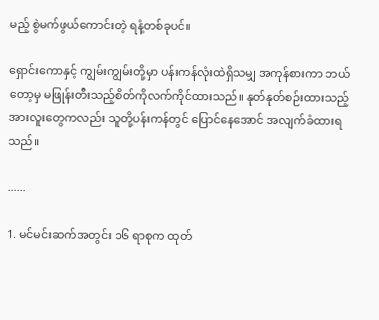မည့် စွဲမက်ဖွယ်ကောင်းတဲ့ ရနံ့တစ်ခုပင်။

ရှောင်းကောနှင့် ကျွမ်းကျွမ်းတို့မှာ ပန်းကန်လုံးထဲရှိသမျှ အကုန်စားကာ ဘယ်တော့မှ မဖြုန်းတီးသည့်စိတ်ကိုလက်ကိုင်ထားသည်။ နုတ်နုတ်စဉ်းထားသည့် အားလူးတွေကလည်း သူတို့ပန်းကန်တွင် ပြောင်နေအောင် အလျက်ခံထားရသည်။

......

1. မင်မင်းဆက်အတွင်း ၁၆ ရာစုက ထုတ်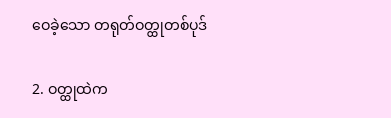ဝေခဲ့သော တရုတ်ဝတ္ထုတစ်ပုဒ်

2. ဝတ္ထုထဲက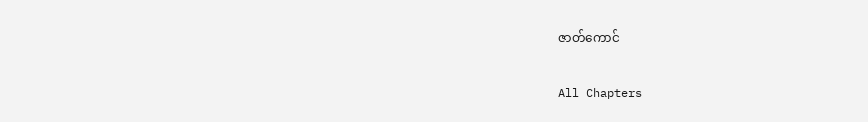ဇာတ်ကောင်

All Chapters